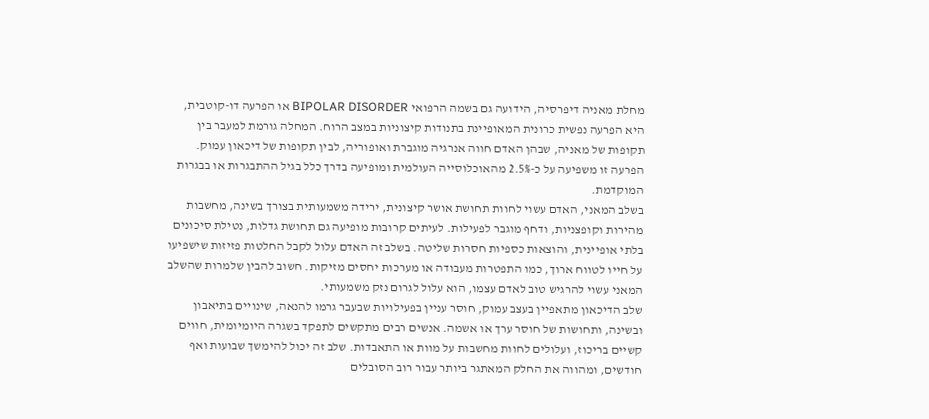מחלת מאניה דיפרסיה, הידועה גם בשמה הרפואי BIPOLAR DISORDER או הפרעה דו-קוטבית, היא הפרעה נפשית כרונית המאופיינת בתנודות קיצוניות במצב הרוח. המחלה גורמת למעבר בין תקופות של מאניה, שבהן האדם חווה אנרגיה מוגברת ואופוריה, לבין תקופות של דיכאון עמוק. הפרעה זו משפיעה על כ-2.5% מהאוכלוסייה העולמית ומופיעה בדרך כלל בגיל ההתבגרות או בבגרות המוקדמת.
בשלב המאני, האדם עשוי לחוות תחושת אושר קיצונית, ירידה משמעותית בצורך בשינה, מחשבות מהירות וקופצניות, ודחף מוגבר לפעילות. לעיתים קרובות מופיעה גם תחושת גדלות, נטילת סיכונים בלתי אופיינית, והוצאות כספיות חסרות שליטה. בשלב זה האדם עלול לקבל החלטות פזיזות שישפיעו על חייו לטווח ארוך, כמו התפטרות מעבודה או מערכות יחסים מזיקות. חשוב להבין שלמרות שהשלב המאני עשוי להרגיש טוב לאדם עצמו, הוא עלול לגרום נזק משמעותי.
שלב הדיכאון מתאפיין בעצב עמוק, חוסר עניין בפעילויות שבעבר גרמו להנאה, שינויים בתיאבון ובשינה, ותחושות של חוסר ערך או אשמה. אנשים רבים מתקשים לתפקד בשגרה היומיומית, חווים קשיים בריכוז, ועלולים לחוות מחשבות על מוות או התאבדות. שלב זה יכול להימשך שבועות ואף חודשים, ומהווה את החלק המאתגר ביותר עבור רוב הסובלים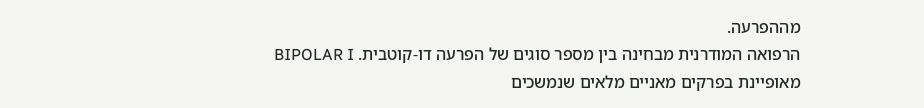מההפרעה.
הרפואה המודרנית מבחינה בין מספר סוגים של הפרעה דו-קוטבית. BIPOLAR I מאופיינת בפרקים מאניים מלאים שנמשכים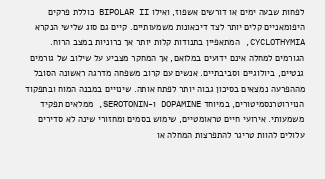לפחות שבעה ימים או דורשים אשפוז, ואילו BIPOLAR II כוללת פרקים היפומאניים קלים יותר לצד דיכאונות משמעותיים. קיים גם סוג שלישי הנקרא CYCLOTHYMIA, המתאפיין בתנודות קלות יותר אך כרוניות במצב הרוח.
הגורמים למחלה אינם ידועים במלואם, אך המחקר מצביע על שילוב של גורמים גנטיים, ביולוגיים וסביבתיים. אנשים עם קרוב משפחה מדרגה ראשונה הסובל מההפרעה נמצאים בסיכון גבוה יותר לפתח אותה. שינויים במבנה המוח ובתפקוד הנוירוטרנסמיטורים, במיוחד DOPAMINE ו-SEROTONIN, ממלאים תפקיד משמעותי. אירועי חיים טראומטיים, שימוש בסמים ומחזורי שינה לא סדירים עלולים להוות טריגר להתפרצות המחלה או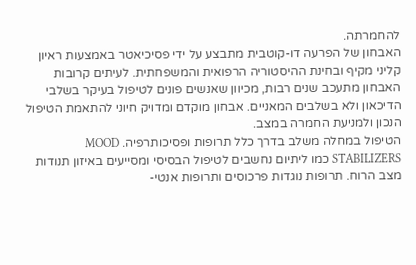להחמרתה.
האבחון של הפרעה דו-קוטבית מתבצע על ידי פסיכיאטר באמצעות ראיון קליני מקיף ובחינת ההיסטוריה הרפואית והמשפחתית. לעיתים קרובות האבחון מתעכב שנים רבות, מכיוון שאנשים פונים לטיפול בעיקר בשלבי הדיכאון ולא בשלבים המאניים. אבחון מוקדם ומדויק חיוני להתאמת הטיפול הנכון ולמניעת החמרה במצב.
הטיפול במחלה משלב בדרך כלל תרופות ופסיכותרפיה. MOOD STABILIZERS כמו ליתיום נחשבים לטיפול הבסיסי ומסייעים באיזון תנודות מצב הרוח. תרופות נוגדות פרכוסים ותרופות אנטי-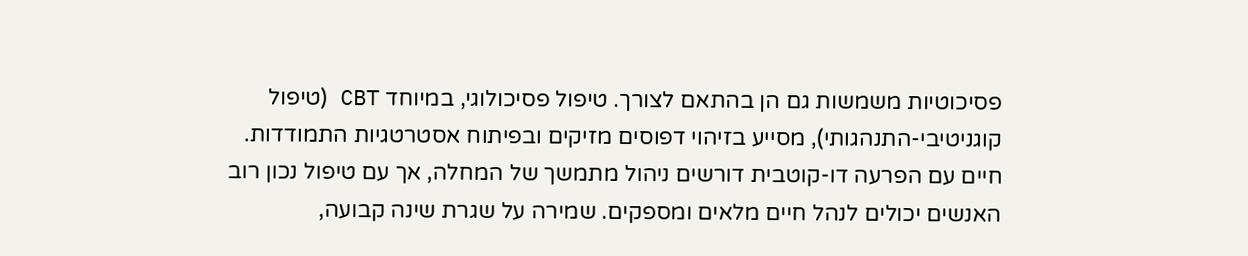פסיכוטיות משמשות גם הן בהתאם לצורך. טיפול פסיכולוגי, במיוחד CBT (טיפול קוגניטיבי-התנהגותי), מסייע בזיהוי דפוסים מזיקים ובפיתוח אסטרטגיות התמודדות.
חיים עם הפרעה דו-קוטבית דורשים ניהול מתמשך של המחלה, אך עם טיפול נכון רוב האנשים יכולים לנהל חיים מלאים ומספקים. שמירה על שגרת שינה קבועה,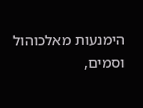הימנעות מאלכוהול וסמים,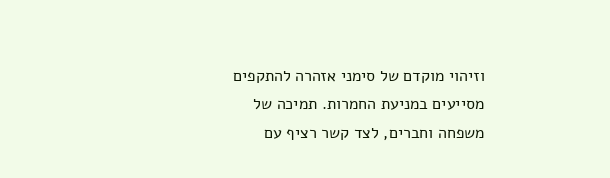וזיהוי מוקדם של סימני אזהרה להתקפים מסייעים במניעת החמרות. תמיכה של משפחה וחברים, לצד קשר רציף עם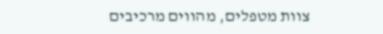צוות מטפלים, מהווים מרכיבים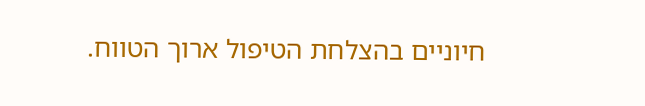חיוניים בהצלחת הטיפול ארוך הטווח.